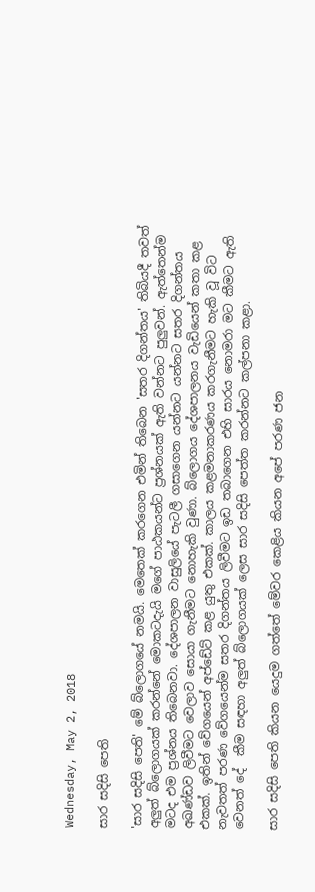Wednesday, May 2, 2018

සාර සදිසි පෙති

'සාර සදිසි පෙති' මේ බ්ලොගයේ නමයි. මෙතෙක් කරගෙන එමින් තිබෙන 'සතර දිගන්තය' තිබියදී තවත් අලුත් බ්ලොගයක් කරන්නේ මොකටදැයි මගේ පාඨකයන්ට ප්‍රශ්නයක් ඇති වන්නට පුලුවන්. ඇත්තෙන්ම මටද එම ප්‍රශ්නය තිබෙනවා. දේශපාලන වාසුලියේ පැටලී ගසාගෙන යන්නට යන්නට සතර දිගන්තය අඛණ්ඩව ලිවීමට වෙලාව සොයා ගැනීමට නොහැකි වුණා. බ්ලොගය දේශපාලනය වැඩියෙන් කතා කළ එකක්. ඉතින් වේගයෙන් අප්ඩේට් කළ යුතු එකක්. කාලය කළමනාකරණය කරගැනීමට හැකි වූ විට නැවතත් පරණ වේගයෙන්ම සතර දිගන්තය ලිවීමට ඉඩ තබාගෙන එහි සාරය නොමරා මට කීමට ඇති වෙනත් දේ  කීම සඳහා අලුත් බ්ලොගයක් ලෙස සාර සදිසි පෙත්ත කරන්නට කල්පනා කළා.

සාර සදිසි පෙති කියන යෙදුම ගත්තේ මේවර කෙළිය කියන අපේ පරණ ජන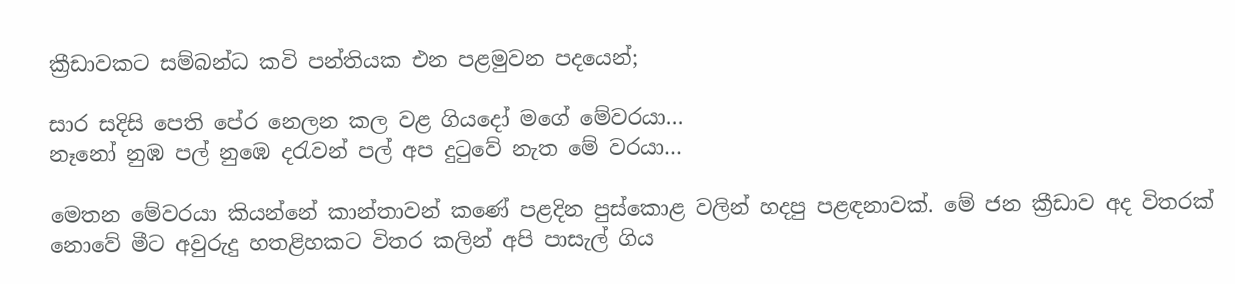ක්‍රීඩාවකට සම්බන්ධ කවි පන්තියක එන පළමුවන පදයෙන්;

සාර සදිසි පෙති පේර නෙලන කල වළ ගියදෝ මගේ මේවරයා...
නෑනෝ නුඹ පල් නුඹෙ දරැවන් පල් අප දුටුවේ නැත මේ වරයා...

මෙතන මේවරයා කියන්නේ කාන්තාවන් කණේ පළදින පුස්කොළ වලින් හදපු පළඳනාවක්. මේ ජන ක්‍රීඩාව අද විතරක් නොවේ මීට අවුරුදු හතළිහකට විතර කලින් අපි පාසැල් ගිය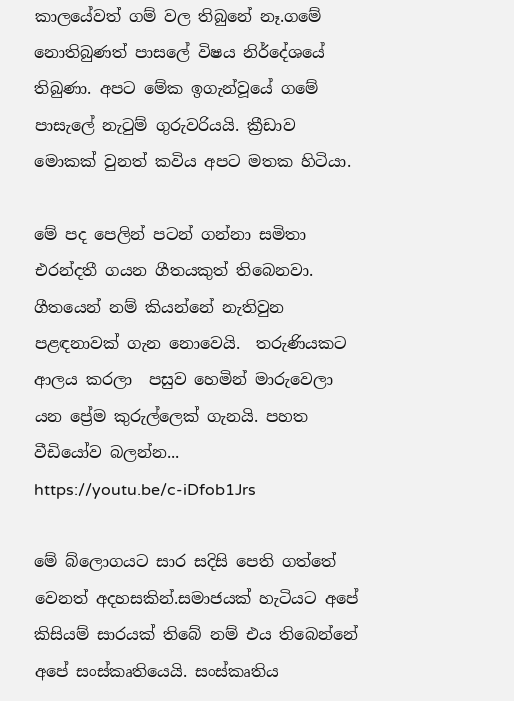කාලයේවත් ගම් වල තිබුනේ නෑ.ගමේ නොතිබුණත් පාසලේ විෂය නිර්දේශයේ තිබුණා. අපට මේක ඉගැන්වූයේ ගමේ පාසැලේ නැටුම් ගුරුවරියයි. ක්‍රීඩාව මොකක් වුනත් කවිය අපට මතක හිටියා.

මේ පද පෙලින් පටන් ගන්නා සමිතා එරන්දතී ගයන ගීතයකුත් තිබෙනවා. ගීතයෙන් නම් කියන්නේ නැතිවුන පළඳනාවක් ගැන නොවෙයි.  තරුණියකට ආලය කරලා  පසුව හෙමින් මාරුවෙලා යන ප්‍රේම කුරුල්ලෙක් ගැනයි. පහත වීඩියෝව බලන්න...
https://youtu.be/c-iDfob1Jrs

මේ බ්ලොගයට සාර සදිසි පෙති ගත්තේ වෙනත් අදහසකින්.සමාජයක් හැටියට අපේ කිසියම් සාරයක් තිබේ නම් එය තිබෙන්නේ අපේ සංස්කෘතියෙයි. සංස්කෘතිය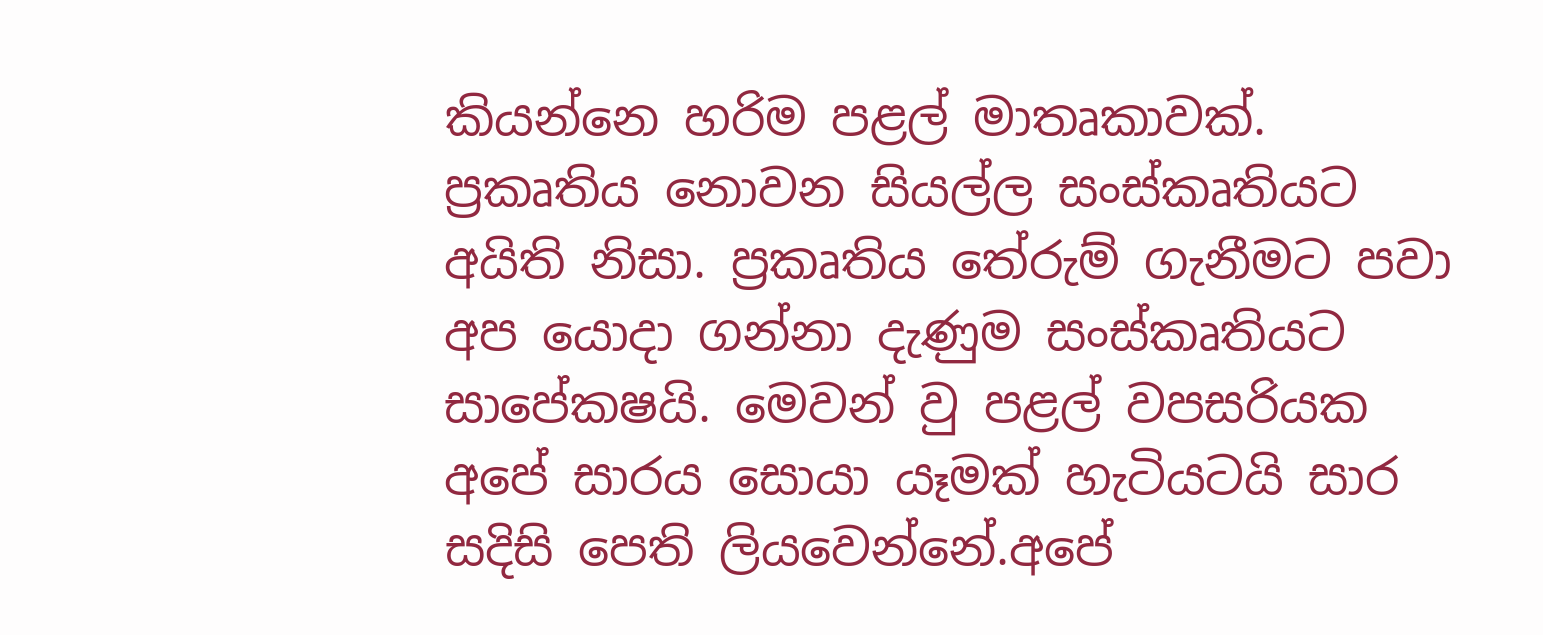කියන්නෙ හරිම පළල් මාතෘකාවක්. ප්‍රකෘතිය නොවන සියල්ල සංස්කෘතියට අයිති නිසා. ප්‍රකෘතිය තේරුම් ගැනීමට පවා අප යොදා ගන්නා දැණුම සංස්කෘතියට සාපේකෂයි. මෙවන් වු පළල් වපසරියක අපේ සාරය සොයා යෑමක් හැටියටයි සාර සදිසි පෙති ලියවෙන්නේ.අපේ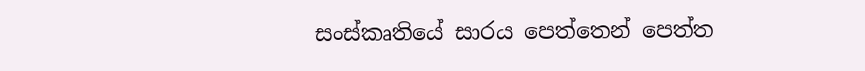සංස්කෘතියේ සාරය පෙත්තෙන් පෙත්ත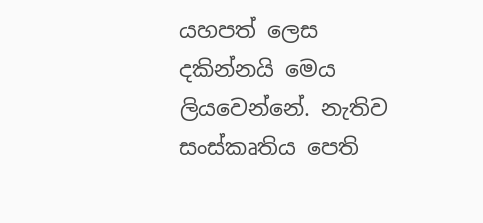යහපත් ලෙස දකින්නයි මෙය ලියවෙන්නේ. නැතිව සංස්කෘතිය පෙති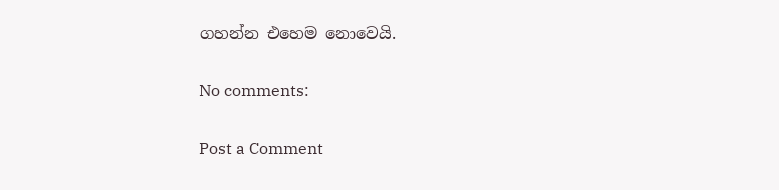ගහන්න එහෙම නොවෙයි.

No comments:

Post a Comment